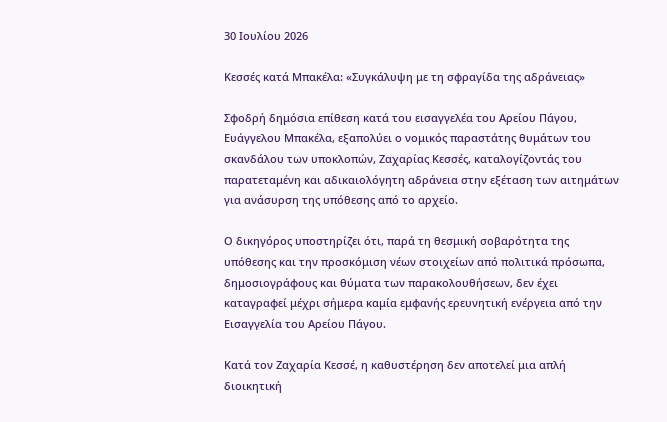30 Ιουλίου 2026

Κεσσές κατά Μπακέλα: «Συγκάλυψη με τη σφραγίδα της αδράνειας»

Σφοδρή δημόσια επίθεση κατά του εισαγγελέα του Αρείου Πάγου, Ευάγγελου Μπακέλα, εξαπολύει ο νομικός παραστάτης θυμάτων του σκανδάλου των υποκλοπών, Ζαχαρίας Κεσσές, καταλογίζοντάς του παρατεταμένη και αδικαιολόγητη αδράνεια στην εξέταση των αιτημάτων για ανάσυρση της υπόθεσης από το αρχείο.

Ο δικηγόρος υποστηρίζει ότι, παρά τη θεσμική σοβαρότητα της υπόθεσης και την προσκόμιση νέων στοιχείων από πολιτικά πρόσωπα, δημοσιογράφους και θύματα των παρακολουθήσεων, δεν έχει καταγραφεί μέχρι σήμερα καμία εμφανής ερευνητική ενέργεια από την Εισαγγελία του Αρείου Πάγου.

Κατά τον Ζαχαρία Κεσσέ, η καθυστέρηση δεν αποτελεί μια απλή διοικητική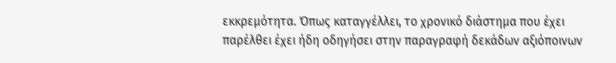εκκρεμότητα. Όπως καταγγέλλει, το χρονικό διάστημα που έχει παρέλθει έχει ήδη οδηγήσει στην παραγραφή δεκάδων αξιόποινων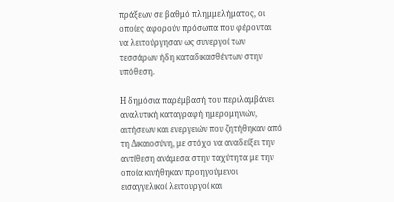πράξεων σε βαθμό πλημμελήματος, οι οποίες αφορούν πρόσωπα που φέρονται να λειτούργησαν ως συνεργοί των τεσσάρων ήδη καταδικασθέντων στην υπόθεση.

Η δημόσια παρέμβασή του περιλαμβάνει αναλυτική καταγραφή ημερομηνιών, αιτήσεων και ενεργειών που ζητήθηκαν από τη Δικαιοσύνη, με στόχο να αναδείξει την αντίθεση ανάμεσα στην ταχύτητα με την οποία κινήθηκαν προηγούμενοι εισαγγελικοί λειτουργοί και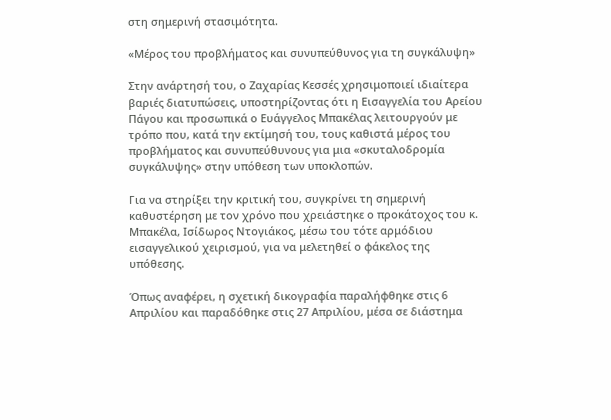στη σημερινή στασιμότητα.

«Μέρος του προβλήματος και συνυπεύθυνος για τη συγκάλυψη»

Στην ανάρτησή του, ο Ζαχαρίας Κεσσές χρησιμοποιεί ιδιαίτερα βαριές διατυπώσεις, υποστηρίζοντας ότι η Εισαγγελία του Αρείου Πάγου και προσωπικά ο Ευάγγελος Μπακέλας λειτουργούν με τρόπο που, κατά την εκτίμησή του, τους καθιστά μέρος του προβλήματος και συνυπεύθυνους για μια «σκυταλοδρομία συγκάλυψης» στην υπόθεση των υποκλοπών.

Για να στηρίξει την κριτική του, συγκρίνει τη σημερινή καθυστέρηση με τον χρόνο που χρειάστηκε ο προκάτοχος του κ. Μπακέλα, Ισίδωρος Ντογιάκος, μέσω του τότε αρμόδιου εισαγγελικού χειρισμού, για να μελετηθεί ο φάκελος της υπόθεσης.

Όπως αναφέρει, η σχετική δικογραφία παραλήφθηκε στις 6 Απριλίου και παραδόθηκε στις 27 Απριλίου, μέσα σε διάστημα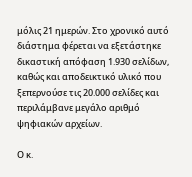μόλις 21 ημερών. Στο χρονικό αυτό διάστημα φέρεται να εξετάστηκε δικαστική απόφαση 1.930 σελίδων, καθώς και αποδεικτικό υλικό που ξεπερνούσε τις 20.000 σελίδες και περιλάμβανε μεγάλο αριθμό ψηφιακών αρχείων.

Ο κ.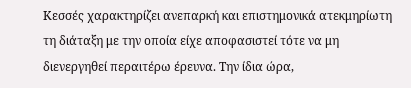Κεσσές χαρακτηρίζει ανεπαρκή και επιστημονικά ατεκμηρίωτη τη διάταξη με την οποία είχε αποφασιστεί τότε να μη διενεργηθεί περαιτέρω έρευνα. Την ίδια ώρα,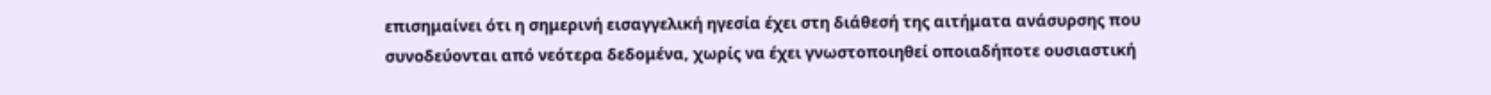επισημαίνει ότι η σημερινή εισαγγελική ηγεσία έχει στη διάθεσή της αιτήματα ανάσυρσης που συνοδεύονται από νεότερα δεδομένα, χωρίς να έχει γνωστοποιηθεί οποιαδήποτε ουσιαστική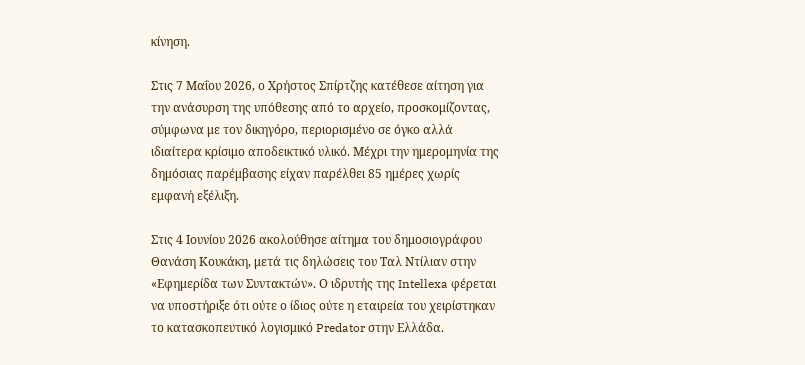κίνηση.

Στις 7 Μαΐου 2026, ο Χρήστος Σπίρτζης κατέθεσε αίτηση για την ανάσυρση της υπόθεσης από το αρχείο, προσκομίζοντας, σύμφωνα με τον δικηγόρο, περιορισμένο σε όγκο αλλά ιδιαίτερα κρίσιμο αποδεικτικό υλικό. Μέχρι την ημερομηνία της δημόσιας παρέμβασης είχαν παρέλθει 85 ημέρες χωρίς εμφανή εξέλιξη.

Στις 4 Ιουνίου 2026 ακολούθησε αίτημα του δημοσιογράφου Θανάση Κουκάκη, μετά τις δηλώσεις του Ταλ Ντίλιαν στην «Εφημερίδα των Συντακτών». Ο ιδρυτής της Intellexa φέρεται να υποστήριξε ότι ούτε ο ίδιος ούτε η εταιρεία του χειρίστηκαν το κατασκοπευτικό λογισμικό Predator στην Ελλάδα.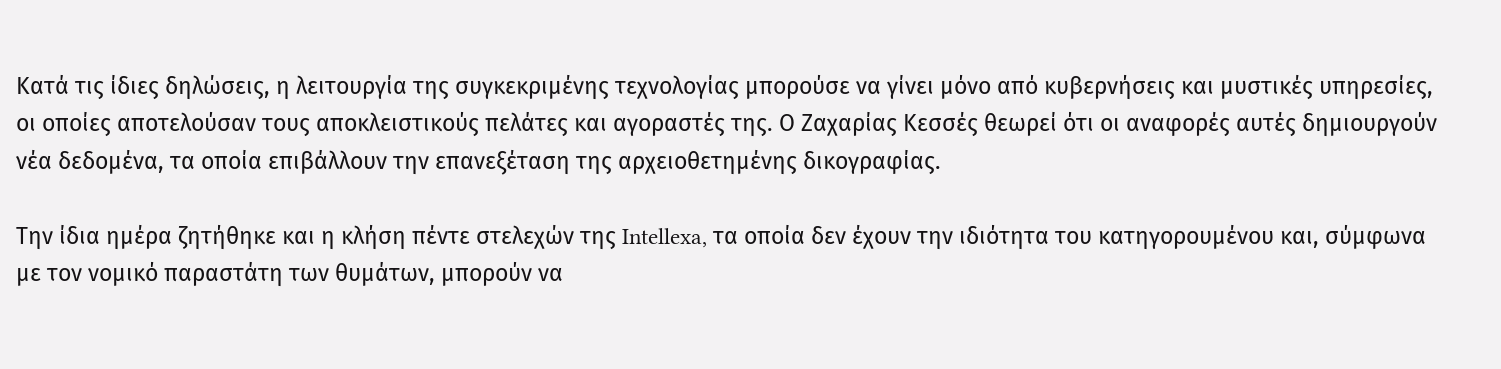Κατά τις ίδιες δηλώσεις, η λειτουργία της συγκεκριμένης τεχνολογίας μπορούσε να γίνει μόνο από κυβερνήσεις και μυστικές υπηρεσίες, οι οποίες αποτελούσαν τους αποκλειστικούς πελάτες και αγοραστές της. Ο Ζαχαρίας Κεσσές θεωρεί ότι οι αναφορές αυτές δημιουργούν νέα δεδομένα, τα οποία επιβάλλουν την επανεξέταση της αρχειοθετημένης δικογραφίας.

Την ίδια ημέρα ζητήθηκε και η κλήση πέντε στελεχών της Intellexa, τα οποία δεν έχουν την ιδιότητα του κατηγορουμένου και, σύμφωνα με τον νομικό παραστάτη των θυμάτων, μπορούν να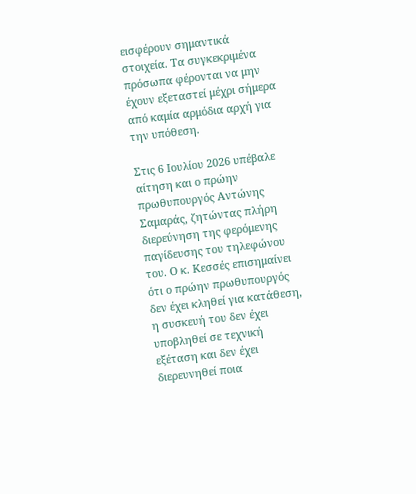εισφέρουν σημαντικά στοιχεία. Τα συγκεκριμένα πρόσωπα φέρονται να μην έχουν εξεταστεί μέχρι σήμερα από καμία αρμόδια αρχή για την υπόθεση.

Στις 6 Ιουλίου 2026 υπέβαλε αίτηση και ο πρώην πρωθυπουργός Αντώνης Σαμαράς, ζητώντας πλήρη διερεύνηση της φερόμενης παγίδευσης του τηλεφώνου του. Ο κ. Κεσσές επισημαίνει ότι ο πρώην πρωθυπουργός δεν έχει κληθεί για κατάθεση, η συσκευή του δεν έχει υποβληθεί σε τεχνική εξέταση και δεν έχει διερευνηθεί ποια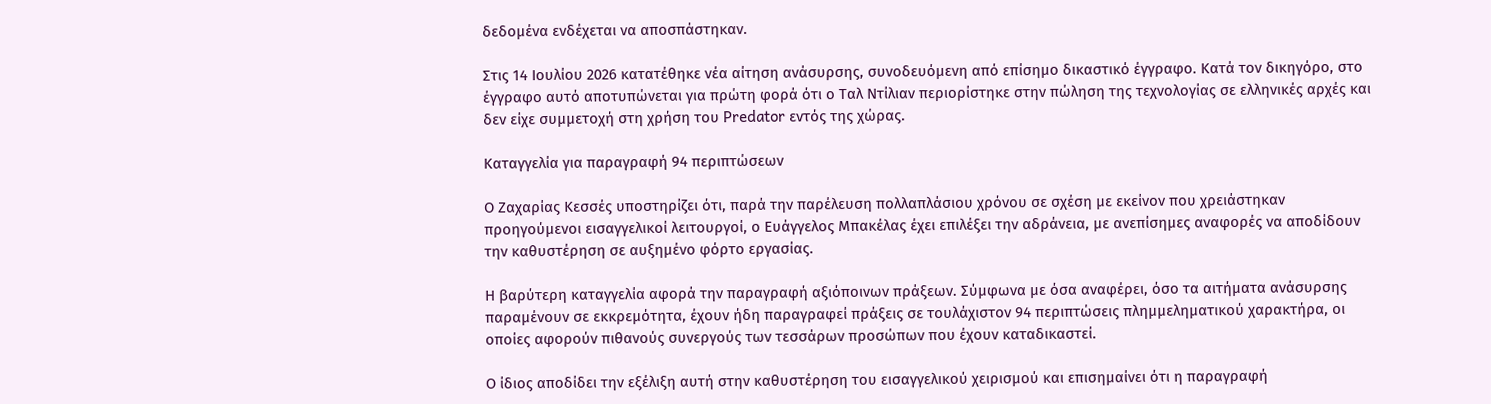δεδομένα ενδέχεται να αποσπάστηκαν.

Στις 14 Ιουλίου 2026 κατατέθηκε νέα αίτηση ανάσυρσης, συνοδευόμενη από επίσημο δικαστικό έγγραφο. Κατά τον δικηγόρο, στο έγγραφο αυτό αποτυπώνεται για πρώτη φορά ότι ο Ταλ Ντίλιαν περιορίστηκε στην πώληση της τεχνολογίας σε ελληνικές αρχές και δεν είχε συμμετοχή στη χρήση του Predator εντός της χώρας.

Καταγγελία για παραγραφή 94 περιπτώσεων

Ο Ζαχαρίας Κεσσές υποστηρίζει ότι, παρά την παρέλευση πολλαπλάσιου χρόνου σε σχέση με εκείνον που χρειάστηκαν προηγούμενοι εισαγγελικοί λειτουργοί, ο Ευάγγελος Μπακέλας έχει επιλέξει την αδράνεια, με ανεπίσημες αναφορές να αποδίδουν την καθυστέρηση σε αυξημένο φόρτο εργασίας.

Η βαρύτερη καταγγελία αφορά την παραγραφή αξιόποινων πράξεων. Σύμφωνα με όσα αναφέρει, όσο τα αιτήματα ανάσυρσης παραμένουν σε εκκρεμότητα, έχουν ήδη παραγραφεί πράξεις σε τουλάχιστον 94 περιπτώσεις πλημμεληματικού χαρακτήρα, οι οποίες αφορούν πιθανούς συνεργούς των τεσσάρων προσώπων που έχουν καταδικαστεί.

Ο ίδιος αποδίδει την εξέλιξη αυτή στην καθυστέρηση του εισαγγελικού χειρισμού και επισημαίνει ότι η παραγραφή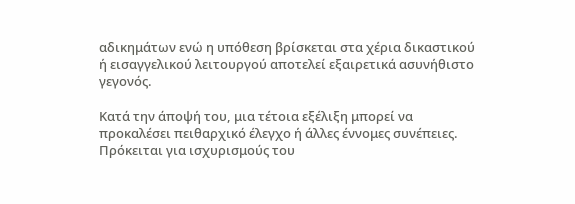αδικημάτων ενώ η υπόθεση βρίσκεται στα χέρια δικαστικού ή εισαγγελικού λειτουργού αποτελεί εξαιρετικά ασυνήθιστο γεγονός.

Κατά την άποψή του, μια τέτοια εξέλιξη μπορεί να προκαλέσει πειθαρχικό έλεγχο ή άλλες έννομες συνέπειες. Πρόκειται για ισχυρισμούς του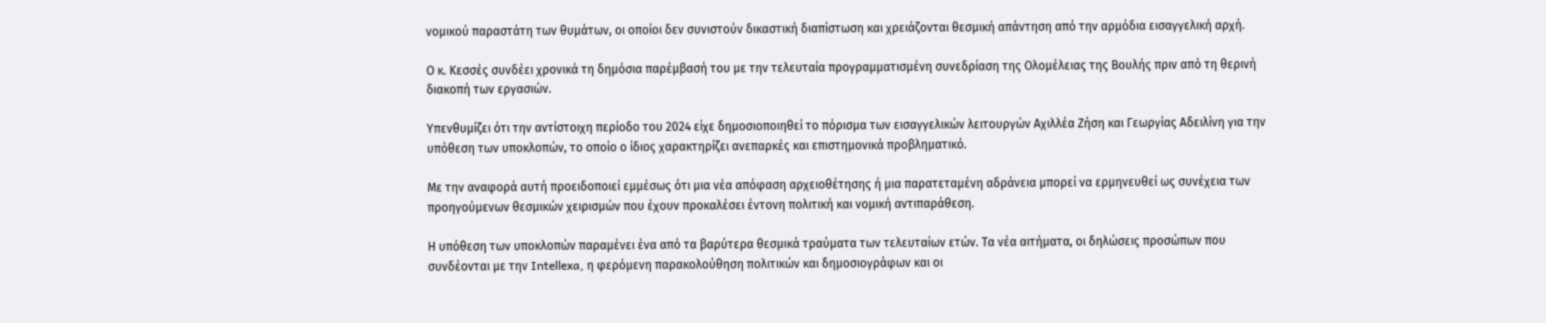νομικού παραστάτη των θυμάτων, οι οποίοι δεν συνιστούν δικαστική διαπίστωση και χρειάζονται θεσμική απάντηση από την αρμόδια εισαγγελική αρχή.

Ο κ. Κεσσές συνδέει χρονικά τη δημόσια παρέμβασή του με την τελευταία προγραμματισμένη συνεδρίαση της Ολομέλειας της Βουλής πριν από τη θερινή διακοπή των εργασιών.

Υπενθυμίζει ότι την αντίστοιχη περίοδο του 2024 είχε δημοσιοποιηθεί το πόρισμα των εισαγγελικών λειτουργών Αχιλλέα Ζήση και Γεωργίας Αδειλίνη για την υπόθεση των υποκλοπών, το οποίο ο ίδιος χαρακτηρίζει ανεπαρκές και επιστημονικά προβληματικό.

Με την αναφορά αυτή προειδοποιεί εμμέσως ότι μια νέα απόφαση αρχειοθέτησης ή μια παρατεταμένη αδράνεια μπορεί να ερμηνευθεί ως συνέχεια των προηγούμενων θεσμικών χειρισμών που έχουν προκαλέσει έντονη πολιτική και νομική αντιπαράθεση.

Η υπόθεση των υποκλοπών παραμένει ένα από τα βαρύτερα θεσμικά τραύματα των τελευταίων ετών. Τα νέα αιτήματα, οι δηλώσεις προσώπων που συνδέονται με την Intellexa, η φερόμενη παρακολούθηση πολιτικών και δημοσιογράφων και οι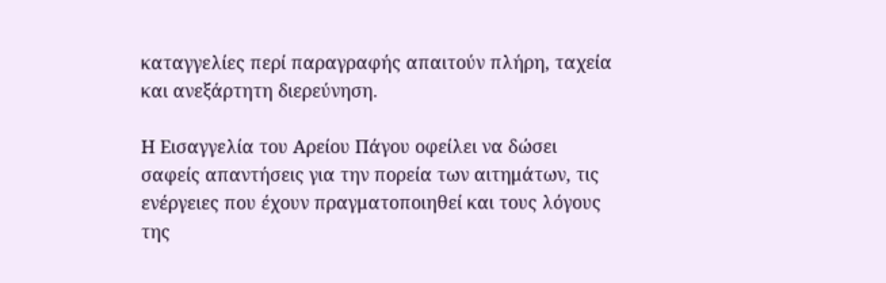καταγγελίες περί παραγραφής απαιτούν πλήρη, ταχεία και ανεξάρτητη διερεύνηση.

Η Εισαγγελία του Αρείου Πάγου οφείλει να δώσει σαφείς απαντήσεις για την πορεία των αιτημάτων, τις ενέργειες που έχουν πραγματοποιηθεί και τους λόγους της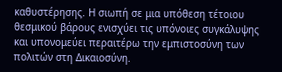καθυστέρησης. Η σιωπή σε μια υπόθεση τέτοιου θεσμικού βάρους ενισχύει τις υπόνοιες συγκάλυψης και υπονομεύει περαιτέρω την εμπιστοσύνη των πολιτών στη Δικαιοσύνη.